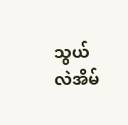သွယ်လဲအိမ်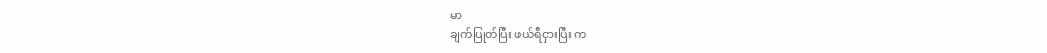မာ
ချက်ပြုတ်ပြီး ဖယ်ရီငှားပြီး က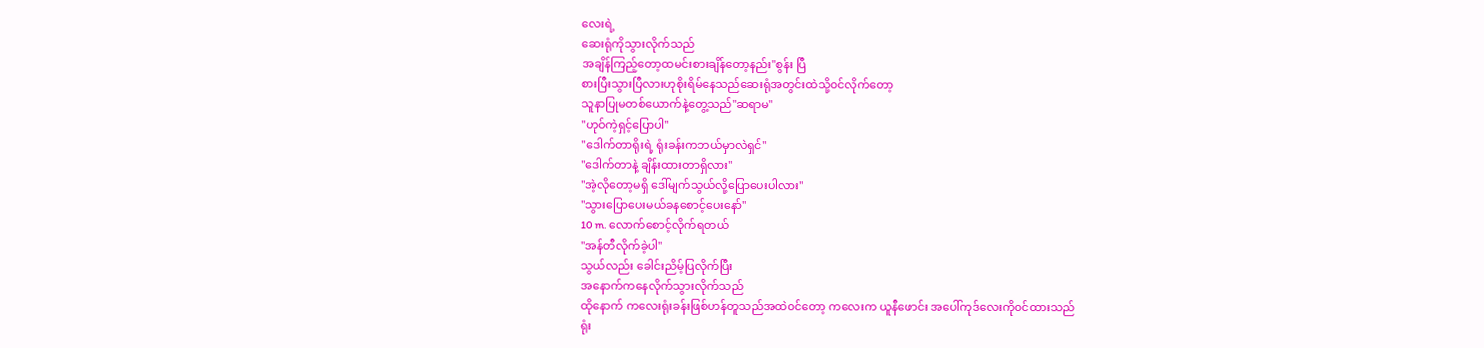လေးရဲ့
ဆေးရုံကိုသွားလိုက်သည်
အချိန်ကြည့်တော့ထမင်းစားချိန်တော့နည်း"စွန်း ပြီ
စားပြီးသွားပြီလားဟုစိုးရိမ်နေသည်ဆေးရုံအတွင်းထဲသို့၀င်လိုက်တော့
သူနာပြုမတစ်ယောက်နဲ့တွေ့သည်"ဆရာမ"
"ဟုဝ်ကဲ့ရှင့်ပြောပါ"
"ဒေါက်တာရိုးရဲ့ ရုံးခန်းကဘယ်မှာလဲရှင်"
"ဒေါက်တာနဲ့ ချိန်းထားတာရှိလား"
"အဲ့လိုတော့မရှိ ဒေါ်မျက်သွယ်လို့ပြောပေးပါလား"
"သွားပြောပေးမယ်ခနစောင့်ပေးနော်"
10 m. လောက်စောင့်လိုက်ရတယ်
"အန်တီလိုက်ခဲ့ပါ"
သွယ်လည်း ခေါင်းညိမ့်ပြလိုက်ပြီး
အနောက်ကနေလိုက်သွားလိုက်သည်
ထိုနောက် ကလေးရုံးခန်းဖြစ်ဟန်တူသည်အထဲ၀င်တော့ ကလေးက ယူနီဖောင်း အပေါ်ကုဒ်လေးကို၀င်ထားသည်
ရုံး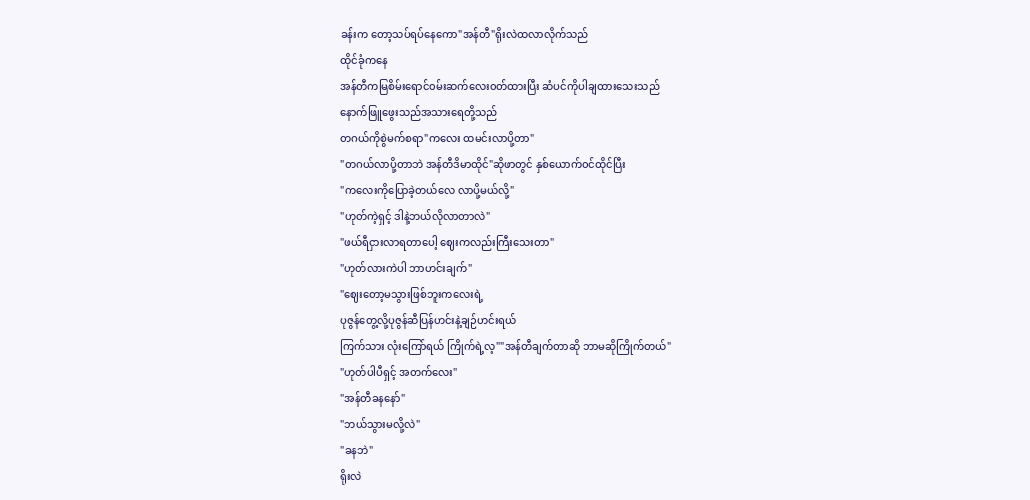ခန်းက တော့သပ်ရပ်နေကော"အန်တီ"ရိုးလဲထလာလိုက်သည်
ထိုင်ခုံကနေ
အန်တီကမြစိမ်းရောင်၀မ်းဆက်လေး၀တ်ထားပြီး ဆံပင်ကိုပါချထားသေးသည်
နောက်ဖြူဖွေးသည်အသားရေတို့သည်
တဂယ်ကိုစွဲမက်စရာ"ကလေး ထမင်းလာပို့တာ"
"တဂယ်လာပို့တာဘဲ အန်တီဒိမာထိုင်"ဆိုဖာတွင် နှစ်ယောက်၀င်ထိုင်ပြီး
"ကလေးကိုပြောခဲ့တယ်လေ လာပို့မယ်လို့"
"ဟုတ်ကဲ့ရှင့် ဒါနဲ့ဘယ်လိုလာတာလဲ"
"ဖယ်ရီငှားလာရတာပေါ့ ဈေးကလည်းကြီးသေးတာ"
"ဟုတ်လားကဲပါ ဘာဟင်းချက်"
"ဈေးတော့မသွားဖြစ်ဘူးကလေးရဲ့
ပုဇွန်တွေ့လို့ပုဇွန်ဆီပြန်ဟင်းနဲ့ချဉ်ဟင်းရယ်
ကြက်သား လုံးကြော်ရယ် ကြိုက်ရဲ့လ့""အန်တီချက်တာဆို ဘာမဆိုကြိုက်တယ်"
"ဟုတ်ပါပီရှင့် အတက်လေး"
"အန်တီခနနော်"
"ဘယ်သွားမလို့လဲ"
"ခနဘဲ"
ရိုးလဲ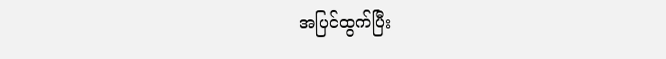အပြင်ထွက်ပြီး